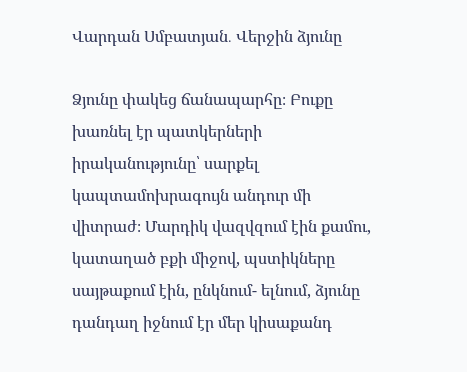Վարդան Սմբատյան․ Վերջին ձյունը

Ձյունը փակեց ճանապարհը։ Բուքը խառնել էր պատկերների իրականությունը՝ սարքել կապտամոխրագույն անդուր մի վիտրաժ։ Մարդիկ վազվզում էին քամու, կատաղած բքի միջով, պստիկները սայթաքում էին, ընկնում- ելնում, ձյունը դանդաղ իջնում էր մեր կիսաքանդ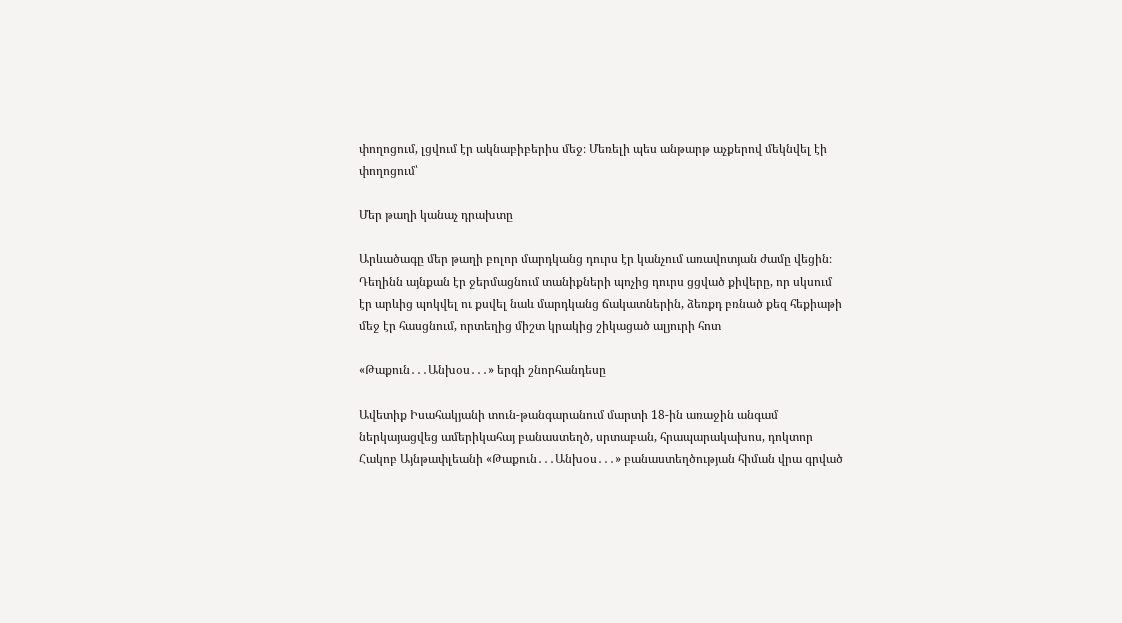փողոցում, լցվում էր ակնաբիբերիս մեջ։ Մեռելի պես անթարթ աչքերով մեկնվել էի փողոցում՝

Մեր թաղի կանաչ դրախտը

Արևածագը մեր թաղի բոլոր մարդկանց դուրս էր կանչում առավոտյան ժամը վեցին։ Դեղինն այնքան էր ջերմացնում տանիքների պոչից դուրս ցցված քիվերը, որ սկսում էր արևից պոկվել ու քսվել նաև մարդկանց ճակատներին, ձեռքդ բռնած քեզ հեքիաթի մեջ էր հասցնում, որտեղից միշտ կրակից շիկացած ալյուրի հոտ

«Թաքուն․․․Անխօս․․․» երգի շնորհանդեսը

Ավետիք Իսահակյանի տուն-թանգարանում մարտի 18-ին առաջին անգամ ներկայացվեց ամերիկահայ բանաստեղծ, սրտաբան, հրապարակախոս, դոկտոր Հակոբ Այնթափլեանի «Թաքուն․․․Անխօս․․․» բանաստեղծության հիման վրա գրված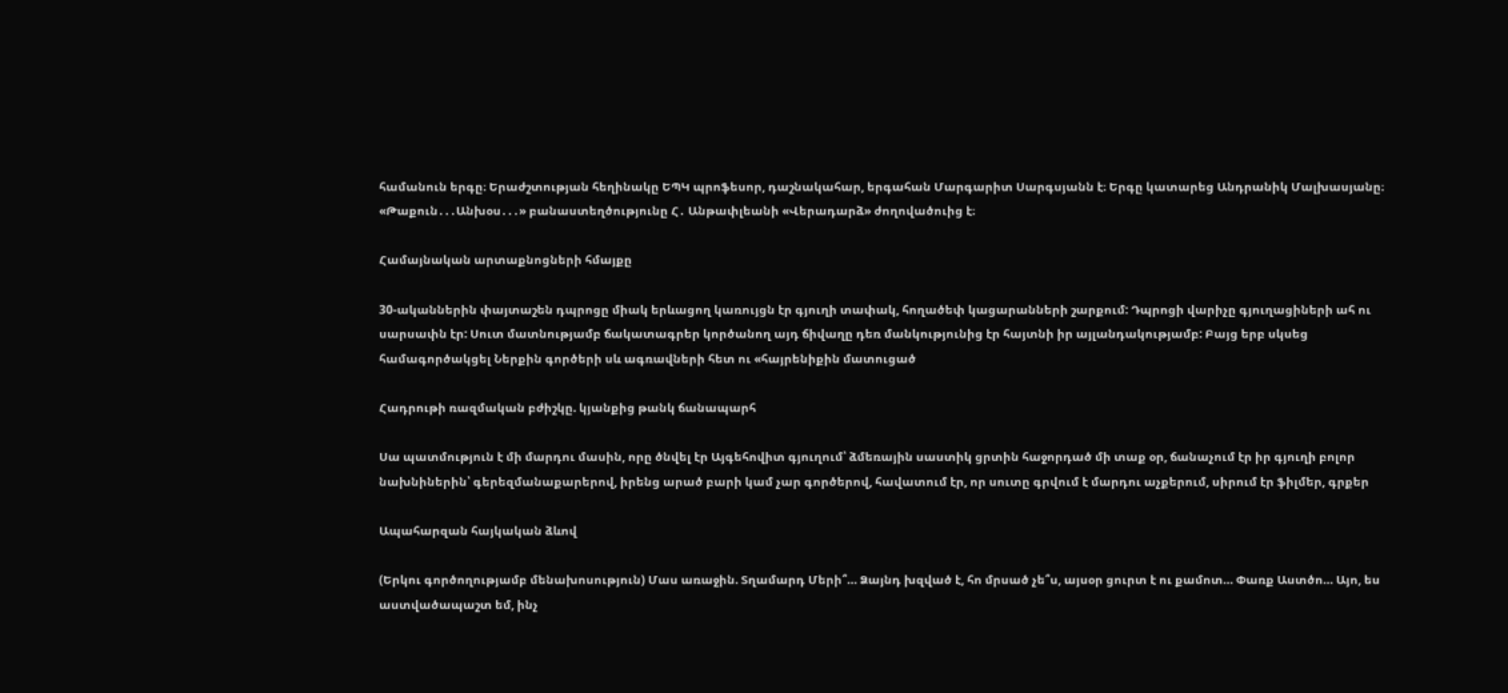համանուն երգը։ Երաժշտության հեղինակը ԵՊԿ պրոֆեսոր, դաշնակահար, երգահան Մարգարիտ Սարգսյանն է։ Երգը կատարեց Անդրանիկ Մալխասյանը։ «Թաքուն․․․Անխօս․․․» բանաստեղծությունը Հ․ Անթափլեանի «Վերադարձ» ժողովածուից է։

Համայնական արտաքնոցների հմայքը

30-ականներին փայտաշեն դպրոցը միակ երևացող կառույցն էր գյուղի տափակ, հողածեփ կացարանների շարքում: Դպրոցի վարիչը գյուղացիների ահ ու սարսափն էր: Սուտ մատնությամբ ճակատագրեր կործանող այդ ճիվաղը դեռ մանկությունից էր հայտնի իր այլանդակությամբ: Բայց երբ սկսեց համագործակցել Ներքին գործերի սև ագռավների հետ ու «հայրենիքին մատուցած

Հադրութի ռազմական բժիշկը. կյանքից թանկ ճանապարհ

Սա պատմություն է մի մարդու մասին, որը ծնվել էր Այգեհովիտ գյուղում՝ ձմեռային սաստիկ ցրտին հաջորդած մի տաք օր, ճանաչում էր իր գյուղի բոլոր նախնիներին՝ գերեզմանաքարերով, իրենց արած բարի կամ չար գործերով, հավատում էր, որ սուտը գրվում է մարդու աչքերում, սիրում էր ֆիլմեր, գրքեր

Ապահարզան հայկական ձևով

(Երկու գործողությամբ մենախոսություն) Մաս առաջին. Տղամարդ Մերի՞… Ձայնդ խզված է, հո մրսած չե՞ս, այսօր ցուրտ է ու քամոտ… Փառք Աստծո… Այո, ես աստվածապաշտ եմ, ինչ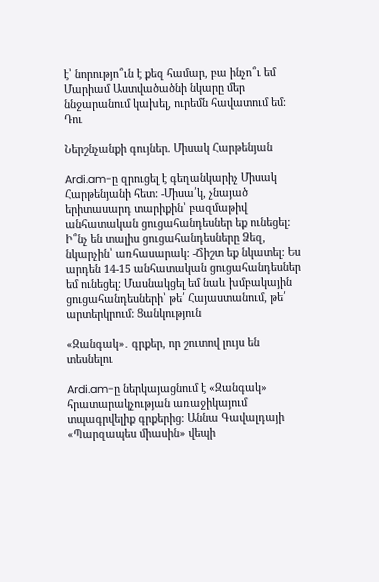է՝ նորությո՞ւն է քեզ համար, բա ինչո՞ւ եմ Մարիամ Աստվածածնի նկարը մեր ննջարանում կախել, ուրեմն հավատում եմ։ Դու

Ներշնչանքի գույներ. Միսակ Հարթենյան

Ardi.am-ը զրուցել է գեղանկարիչ Միսակ Հարթենյանի հետ: -Միսա՛կ, չնայած երիտասարդ տարիքին՝ բազմաթիվ անհատական ցուցահանդեսներ եք ունեցել: Ի՞նչ են տալիս ցուցահանդեսները Ձեզ, նկարչին՝ առհասարակ: -Ճիշտ եք նկատել: Ես արդեն 14-15 անհատական ցուցահանդեսներ եմ ունեցել: Մասնակցել եմ նաև խմբակային ցուցահանդեսների՝ թե՛ Հայաստանում, թե՛ արտերկրում: Ցանկություն

«Զանգակ»․ գրքեր, որ շուտով լույս են տեսնելու

Ardi.am-ը ներկայացնում է «Զանգակ» հրատարակչության առաջիկայում տպագրվելիք գրքերից։ Աննա Գավալդայի «Պարզապես միասին» վեպի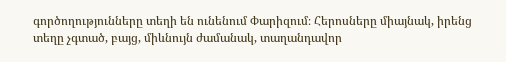գործողությունները տեղի են ունենում Փարիզում։ Հերոսները միայնակ, իրենց տեղը չգտած, բայց, միևնույն ժամանակ, տաղանդավոր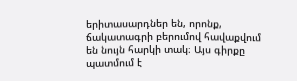երիտասարդներ են, որոնք, ճակատագրի բերումով հավաքվում են նույն հարկի տակ։ Այս գիրքը պատմում է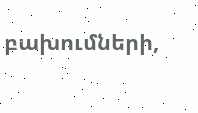բախումների,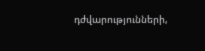դժվարությունների,